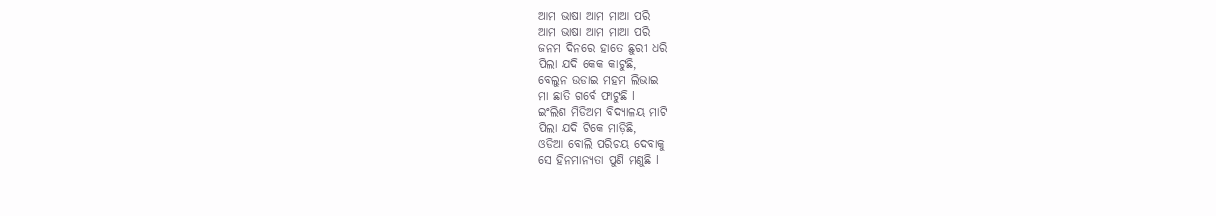ଆମ ଭାଷା ଆମ ମାଆ ପରି
ଆମ ଭାଷା ଆମ ମାଆ ପରି
ଜନମ ଦିନରେ ହାତେ ଛୁରୀ ଧରି
ପିଲା ଯଦି କେକ କାଟୁଛି,
ବେଲୁନ ଉଡାଇ ମହମ ଲିଭାଇ
ମା ଛାତି ଗର୍ବେ ଫାଟୁଛି l
ଇଂଲିଶ ମିଡିଅମ ବିଦ୍ୟାଳୟ ମାଟି
ପିଲା ଯଦି ଟିକେ ମାଡ଼ିଛି,
ଓଡିଆ ବୋଲି ପରିଚୟ ଦେବାକୁ
ସେ ହିନମାନ୍ୟତା ପୁଣି ମଣୁଛି l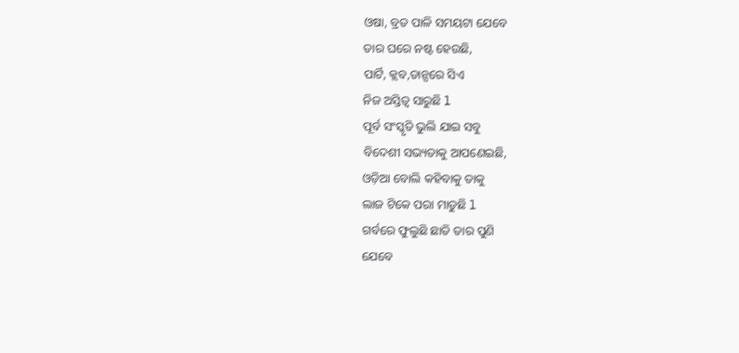ଓଷା, ବ୍ରତ ପାଳି ସମୟଟା ଯେବେ
ତାର ଘରେ ନଷ୍ଟ ହେଉଛି,
ପାର୍ଟି, କ୍ଲବ,ଡାନ୍ସରେ ସିଏ
ନିଜ ଅସ୍ତିତ୍ୱ ସାରୁଛି l
ପୂର୍ବ ସଂସ୍କୃତି ଭୁଲି ଯାଇ ସବୁ
ବିଦେଶୀ ସଭ୍ୟତାକୁ ଆପଣେଇଛି,
ଓଡ଼ିଆ ବୋଲି କହିବାକୁ ତାକୁ
ଲାଜ ଟିକେ ପରା ମାଡୁଛି l
ଗର୍ବରେ ଫୁଲୁଛି ଛାତି ତାର ପୁଣି
ଯେବେ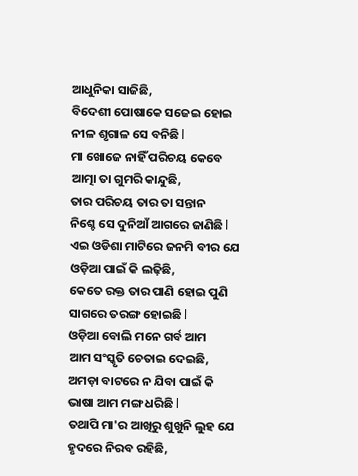ଆଧୁନିକା ସାଜିଛି,
ବିଦେଶୀ ପୋଷାକେ ସଜେଇ ହୋଇ
ନୀଳ ଶୃଗାଳ ସେ ବନିଛି l
ମା ଖୋଜେ ନାହିଁ ପରିଚୟ କେବେ
ଆତ୍ମା ତା ଗୁମରି କାନ୍ଦୁଛି,
ତାର ପରିଚୟ ତାର ତା ସନ୍ତାନ
ନିଶ୍ଚେ ସେ ଦୁନିଆଁ ଆଗରେ ଜାଣିଛି l
ଏଇ ଓଡିଶା ମାଟିରେ ଜନମି ବୀର ଯେ
ଓଡ଼ିଆ ପାଇଁ କି ଲଢ଼ିଛି,
କେତେ ରକ୍ତ ତାର ପାଣି ହୋଇ ପୁଣି
ସାଗରେ ତରଙ୍ଗ ହୋଇଛି l
ଓଡ଼ିଆ ବୋଲି ମନେ ଗର୍ବ ଆମ
ଆମ ସଂସ୍କୃତି ଚେତାଇ ଦେଇଛି,
ଅମଡ଼ା ବାଟରେ ନ ଯିବା ପାଇଁ କି
ଭାଷା ଆମ ମଙ୍ଗ ଧରିଛି l
ତଥାପି ମା'ର ଆଖିରୁ ଶୁଖୁନି ଲୁହ ଯେ
ହୃଦରେ ନିରବ ରହିଛି,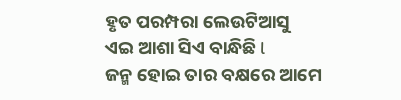ହୃତ ପରମ୍ପରା ଲେଉଟିଆସୁ
ଏଇ ଆଶା ସିଏ ବାନ୍ଧିଛି l
ଜନ୍ମ ହୋଇ ତାର ବକ୍ଷରେ ଆମେ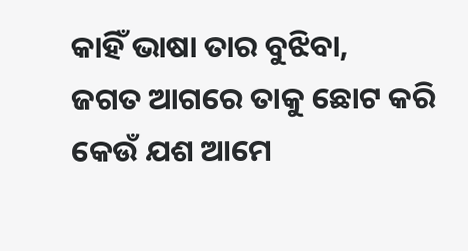କାହିଁ ଭାଷା ତାର ବୁଝିବା,
ଜଗତ ଆଗରେ ତାକୁ ଛୋଟ କରି
କେଉଁ ଯଶ ଆମେ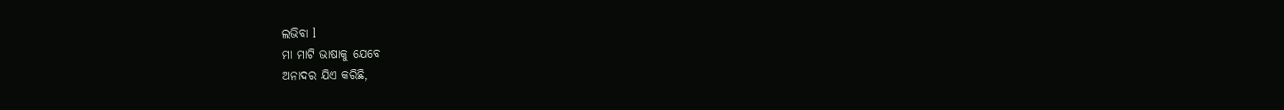ଲଭିବା l
ମା ମାଟି ଭାଷାକୁ ଯେବେ
ଅନାଦର ଯିଏ କରିଛି,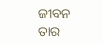ଜୀବନ ତାର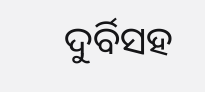ଦୁର୍ବିସହ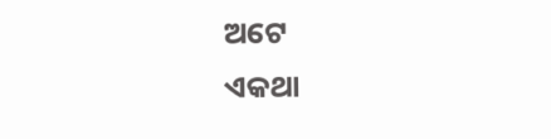ଅଟେ
ଏକଥା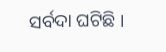ସର୍ବଦା ଘଟିଛି ।